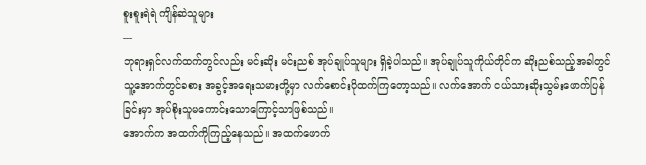စူးစူးရဲရဲ ကျိန်ဆဲသူများ
---
ဘုရားရှင်လက်ထက်တွင်လည်း မင်းဆိုး မင်းညစ် အုပ်ချုပ်သူများ ရှိခဲ့ပါသည်။ အုပ်ချုပ်သူကိုယ်တိုင်က ဆိုးညစ်သည့်အခါတွင် သူ့အောက်တွင်ခစား အခွင့်အရေးသမားတို့မှာ လက်စောင်းပိုထက်ကြတော့သည်။ လက်အောက် ငယ်သားဆိုးသွမ်းဖောက်ပြန်ခြင်းမှာ အုပ်စိုးသူမကောင်းသောကြောင့်သာဖြစ်သည်။
အောက်က အထက်ကိုကြည့်နေသည်။ အထက်ဖောက်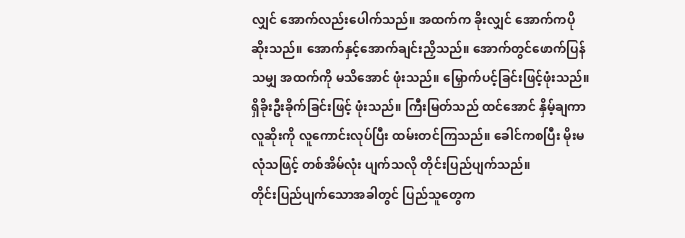လျှင် အောက်လည်းပေါက်သည်။ အထက်က ခိုးလျှင် အောက်ကပိုဆိုးသည်။ အောက်နှင့်အောက်ချင်းညှိသည်။ အောက်တွင်ဖောက်ပြန်သမျှ အထက်ကို မသိအောင် ဖုံးသည်။ မြှောက်ပင့်ခြင်းဖြင့်ဖုံးသည်။ ရှိခိုးဦးခိုက်ခြင်းဖြင့် ဖုံးသည်။ ကြီးမြတ်သည် ထင်အောင် နှိမ့်ချကာ လူဆိုးကို လူကောင်းလုပ်ပြီး ထမ်းတင်ကြသည်။ ခေါင်ကစပြီး မိုးမလုံသဖြင့် တစ်အိမ်လုံး ပျက်သလို တိုင်းပြည်ပျက်သည်။
တိုင်းပြည်ပျက်သောအခါတွင် ပြည်သူတွေက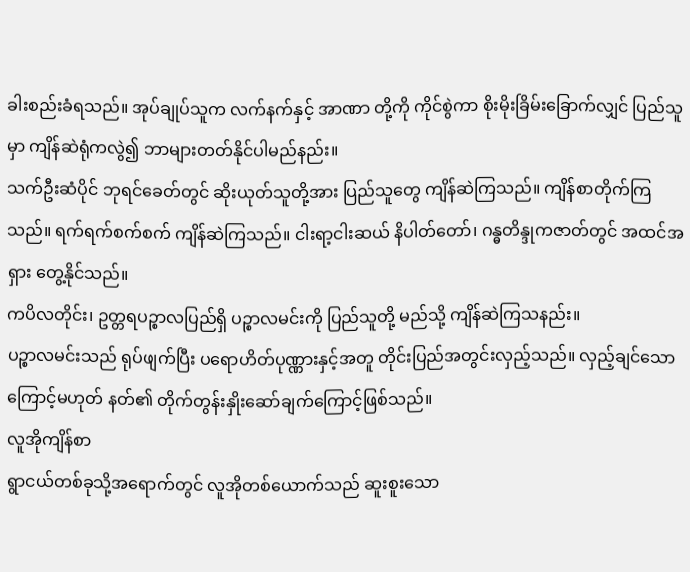ခါးစည်းခံရသည်။ အုပ်ချုပ်သူက လက်နက်နှင့် အာဏာ တို့ကို ကိုင်စွဲကာ စိုးမိုးခြိမ်းခြောက်လျှင် ပြည်သူမှာ ကျိန်ဆဲရုံကလွဲ၍ ဘာများတတ်နိုင်ပါမည်နည်း။
သက်ဦးဆံပိုင် ဘုရင်ခေတ်တွင် ဆိုးယုတ်သူတို့အား ပြည်သူတွေ ကျိန်ဆဲကြသည်။ ကျိန်စာတိုက်ကြသည်။ ရက်ရက်စက်စက် ကျိန်ဆဲကြသည်။ ငါးရာ့ငါးဆယ် နိပါတ်တော်၊ ဂန္ဓတိန္ဒုကဇာတ်တွင် အထင်အရှား တွေ့နိုင်သည်။
ကပိလတိုင်း၊ ဥတ္တရပဉ္စာလပြည်ရှိ ပဉ္စာလမင်းကို ပြည်သူတို့ မည်သို့ ကျိန်ဆဲကြသနည်း။
ပဉ္စာလမင်းသည် ရုပ်ဖျက်ပြီး ပရောဟိတ်ပုဏ္ဏားနှင့်အတူ တိုင်းပြည်အတွင်းလှည့်သည်။ လှည့်ချင်သော ကြောင့်မဟုတ် နတ်၏ တိုက်တွန်းနှိုးဆော်ချက်ကြောင့်ဖြစ်သည်။
လူအိုကျိန်စာ
ရွာငယ်တစ်ခုသို့အရောက်တွင် လူအိုတစ်ယောက်သည် ဆူးစူးသော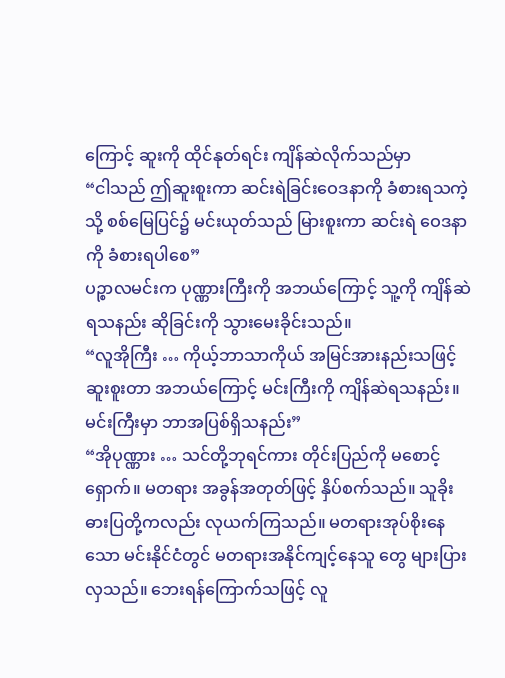ကြောင့် ဆူးကို ထိုင်နုတ်ရင်း ကျိန်ဆဲလိုက်သည်မှာ
“ငါသည် ဤဆူးစူးကာ ဆင်းရဲခြင်းဝေဒနာကို ခံစားရသကဲ့သို့ စစ်မြေပြင်၌ မင်းယုတ်သည် မြားစူးကာ ဆင်းရဲ ဝေဒနာကို ခံစားရပါစေ”
ပဉ္စာလမင်းက ပုဏ္ဏားကြီးကို အဘယ်ကြောင့် သူ့ကို ကျိန်ဆဲရသနည်း ဆိုခြင်းကို သွားမေးခိုင်းသည်။
“လူအိုကြီး … ကိုယ့်ဘာသာကိုယ် အမြင်အားနည်းသဖြင့် ဆူးစူးတာ အဘယ်ကြောင့် မင်းကြီးကို ကျိန်ဆဲရသနည်း။ မင်းကြီးမှာ ဘာအပြစ်ရှိသနည်း”
“အိုပုဏ္ဏား … သင်တို့ဘုရင်ကား တိုင်းပြည်ကို မစောင့်ရှောက်။ မတရား အခွန်အတုတ်ဖြင့် နှိပ်စက်သည်။ သူခိုး ဓားပြတို့ကလည်း လုယက်ကြသည်။ မတရားအုပ်စိုးနေသော မင်းနိုင်ငံတွင် မတရားအနိုင်ကျင့်နေသူ တွေ များပြားလှသည်။ ဘေးရန်ကြောက်သဖြင့် လူ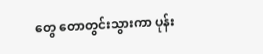တွေ တောတွင်းသွားကာ ပုန်း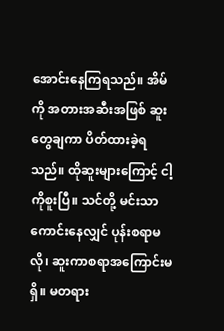အောင်းနေကြရသည်။ အိမ်ကို အတားအဆီးအဖြစ် ဆူးတွေချကာ ပိတ်ထားခဲ့ရသည်။ ထိုဆူးများကြောင့် ငါ့ကိုစူးပြီ။ သင်တို့ မင်းသာ ကောင်းနေလျှင် ပုန်းစရာမလို၊ ဆူးကာစရာအကြောင်းမရှိ။ မတရား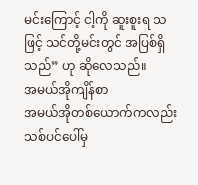မင်းကြောင့် ငါ့ကို ဆူးစူးရ သဖြင့် သင်တို့မင်းတွင် အပြစ်ရှိသည်” ဟု ဆိုလေသည်။
အမယ်အိုကျိန်စာ
အမယ်အိုတစ်ယောက်ကလည်း သစ်ပင်ပေါ်မှ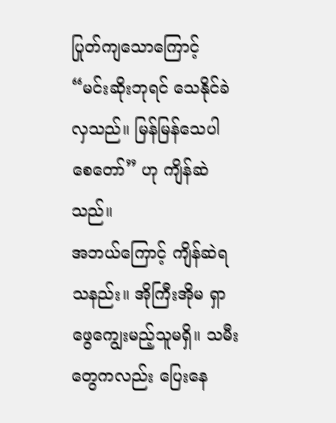ပြုတ်ကျသောကြောင့်
“မင်းဆိုးဘုရင် သေနိုင်ခဲလှသည်။ မြန်မြန်သေပါစေတော်” ဟု ကျိန်ဆဲသည်။
အဘယ်ကြောင့် ကျိန်ဆဲရသနည်း။ အိုကြီးအိုမ ရှာဖွေကျွေးမည့်သူမရှိ။ သမီးတွေကလည်း ပြေးနေ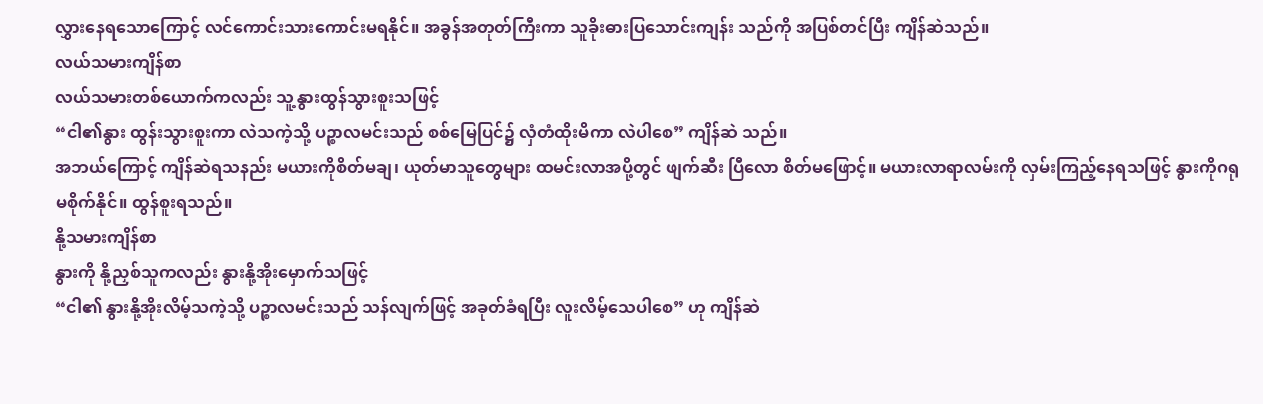လွှားနေရသောကြောင့် လင်ကောင်းသားကောင်းမရနိုင်။ အခွန်အတုတ်ကြီးကာ သူခိုးဓားပြသောင်းကျန်း သည်ကို အပြစ်တင်ပြီး ကျိန်ဆဲသည်။
လယ်သမားကျိန်စာ
လယ်သမားတစ်ယောက်ကလည်း သူ့နွားထွန်သွားစူးသဖြင့်
“ငါ၏နွား ထွန်းသွားစူးကာ လဲသကဲ့သို့ ပဉ္စာလမင်းသည် စစ်မြေပြင်၌ လှံတံထိုးမိကာ လဲပါစေ” ကျိန်ဆဲ သည်။
အဘယ်ကြောင့် ကျိန်ဆဲရသနည်း မယားကိုစိတ်မချ၊ ယုတ်မာသူတွေများ ထမင်းလာအပို့တွင် ဖျက်ဆီး ပြီလော စိတ်မဖြောင့်။ မယားလာရာလမ်းကို လှမ်းကြည့်နေရသဖြင့် နွားကိုဂရုမစိုက်နိုင်။ ထွန်စူးရသည်။
နို့သမားကျိန်စာ
နွားကို နို့ညှစ်သူကလည်း နွားနို့အိုးမှောက်သဖြင့်
“ငါ၏ နွားနို့အိုးလိမ့်သကဲ့သို့ ပဉ္စာလမင်းသည် သန်လျက်ဖြင့် အခုတ်ခံရပြီး လူးလိမ့်သေပါစေ” ဟု ကျိန်ဆဲ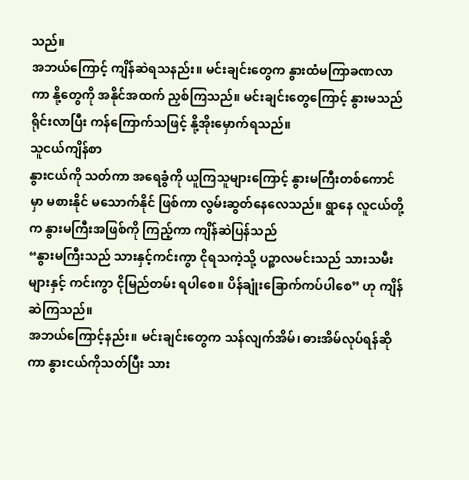သည်။
အဘယ်ကြောင့် ကျိန်ဆဲရသနည်း။ မင်းချင်းတွေက နွားထံမကြာခဏလာကာ နို့တွေကို အနိုင်အထက် ညှစ်ကြသည်။ မင်းချင်းတွေကြောင့် နွားမသည် ရိုင်းလာပြီး ကန်ကြောက်သဖြင့် နို့အိုးမှောက်ရသည်။
သူငယ်ကျိန်စာ
နွားငယ်ကို သတ်ကာ အရေခွံကို ယူကြသူများကြောင့် နွားမကြီးတစ်ကောင်မှာ မစားနိုင် မသောက်နိုင် ဖြစ်ကာ လွမ်းဆွတ်နေလေသည်။ ရွာနေ လူငယ်တို့က နွားမကြီးအဖြစ်ကို ကြည့်ကာ ကျိန်ဆဲပြန်သည်
“နွားမကြီးသည် သားနှင့်ကင်းကွာ ငိုရသကဲ့သို့ ပဉ္စာလမင်းသည် သားသမီးများနှင့် ကင်းကွာ ငိုမြည်တမ်း ရပါစေ။ ပိန်ချုံးခြောက်ကပ်ပါစေ” ဟု ကျိန်ဆဲကြသည်။
အဘယ်ကြောင့်နည်း။ မင်းချင်းတွေက သန်လျက်အိမ်၊ ဓားအိမ်လုပ်ရန်ဆိုကာ နွားငယ်ကိုသတ်ပြီး သား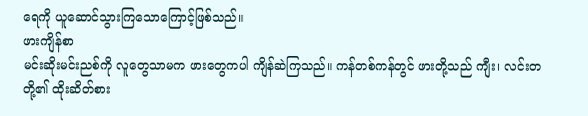ရေကို ယူဆောင်သွားကြသောကြောင့်ဖြစ်သည်။
ဖားကျိန်စာ
မင်းဆိုးမင်းညစ်ကို လူတွေသာမက ဖားတွေကပါ ကျိန်ဆဲကြသည်။ ကန်တစ်ကန်တွင် ဖားတို့သည် ကျီး၊ လင်းတတို့၏ ထိုးဆိတ်စား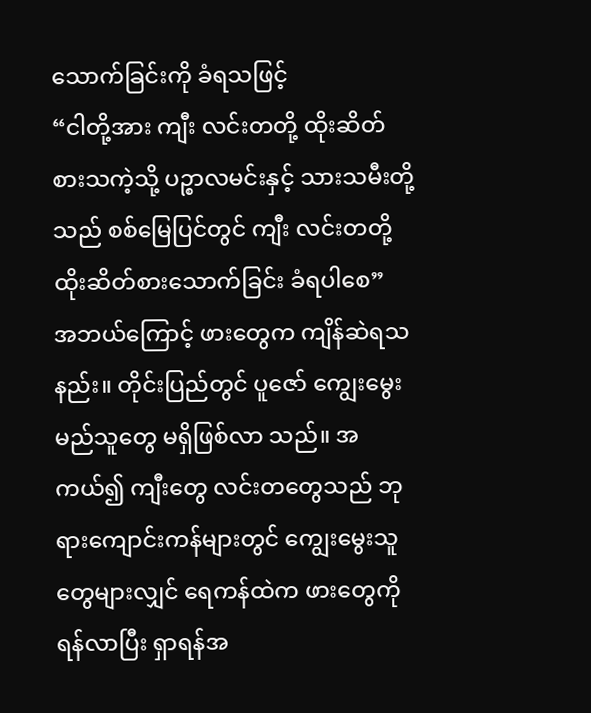သောက်ခြင်းကို ခံရသဖြင့်
“ငါတို့အား ကျီး လင်းတတို့ ထိုးဆိတ်စားသကဲ့သို့ ပဉ္စာလမင်းနှင့် သားသမီးတို့သည် စစ်မြေပြင်တွင် ကျီး လင်းတတို့ ထိုးဆိတ်စားသောက်ခြင်း ခံရပါစေ”
အဘယ်ကြောင့် ဖားတွေက ကျိန်ဆဲရသနည်း။ တိုင်းပြည်တွင် ပူဇော် ကျွေးမွေးမည်သူတွေ မရှိဖြစ်လာ သည်။ အကယ်၍ ကျီးတွေ လင်းတတွေသည် ဘုရားကျောင်းကန်များတွင် ကျွေးမွေးသူတွေများလျှင် ရေကန်ထဲက ဖားတွေကို ရန်လာပြီး ရှာရန်အ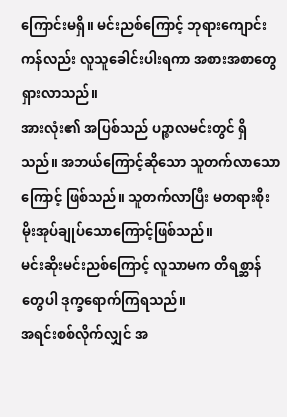ကြောင်းမရှိ။ မင်းညစ်ကြောင့် ဘုရားကျောင်းကန်လည်း လူသူခေါင်းပါးရကာ အစားအစာတွေရှားလာသည်။
အားလုံး၏ အပြစ်သည် ပဉ္စာလမင်းတွင် ရှိသည်။ အဘယ်ကြောင့်ဆိုသော သူတက်လာသောကြောင့် ဖြစ်သည်။ သူတက်လာပြီး မတရားစိုးမိုးအုပ်ချုပ်သောကြောင့်ဖြစ်သည်။
မင်းဆိုးမင်းညစ်ကြောင့် လူသာမက တိရစ္ဆာန်တွေပါ ဒုက္ခရောက်ကြရသည်။
အရင်းစစ်လိုက်လျှင် အ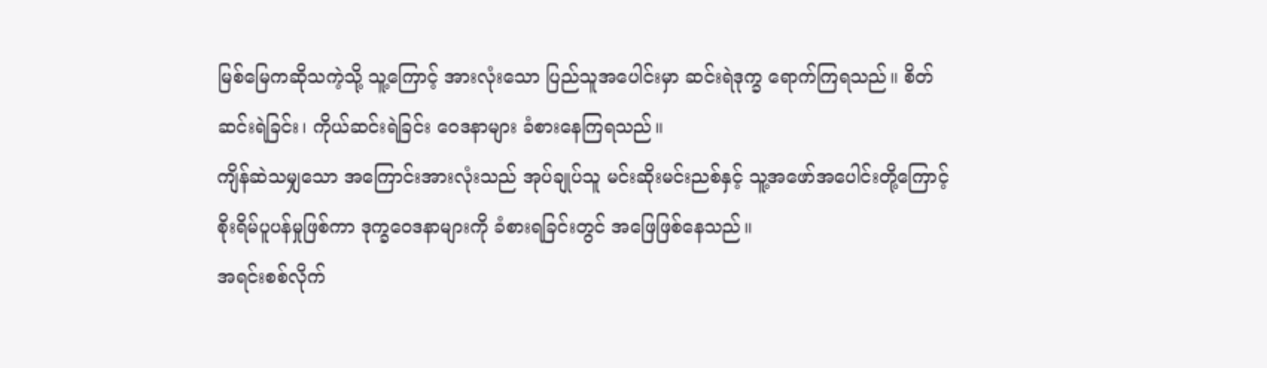မြစ်မြေကဆိုသကဲ့သို့ သူ့ကြောင့် အားလုံးသော ပြည်သူအပေါင်းမှာ ဆင်းရဲဒုက္ခ ရောက်ကြရသည်။ စိတ်ဆင်းရဲခြင်း၊ ကိုယ်ဆင်းရဲခြင်း ဝေဒနာများ ခံစားနေကြရသည်။
ကျိန်ဆဲသမျှသော အကြောင်းအားလုံးသည် အုပ်ချုပ်သူ မင်းဆိုးမင်းညစ်နှင့် သူ့အဖော်အပေါင်းတို့ကြောင့် စိုးရိမ်ပူပန်မှုဖြစ်ကာ ဒုက္ခဝေဒနာများကို ခံစားရခြင်းတွင် အဖြေဖြစ်နေသည်။
အရင်းစစ်လိုက်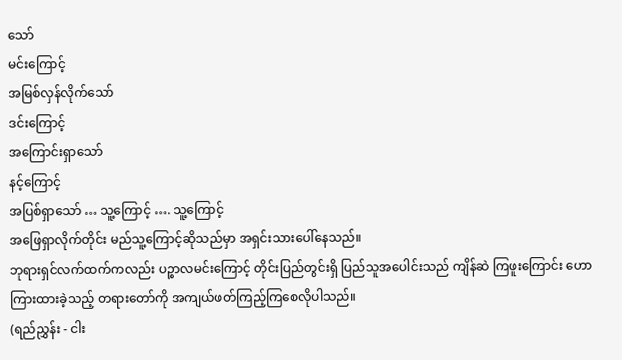သော်
မင်းကြောင့်
အမြစ်လှန်လိုက်သော်
ဒင်းကြောင့်
အကြောင်းရှာသော်
နင့်ကြောင့်
အပြစ်ရှာသော် … သူ့ကြောင့် …. သူ့ကြောင့်
အဖြေရှာလိုက်တိုင်း မည်သူ့ကြောင့်ဆိုသည်မှာ အရှင်းသားပေါ်နေသည်။
ဘုရားရှင်လက်ထက်ကလည်း ပဉ္စာလမင်းကြောင့် တိုင်းပြည်တွင်းရှိ ပြည်သူအပေါင်းသည် ကျိန်ဆဲ ကြဖူးကြောင်း ဟောကြားထားခဲ့သည့် တရားတော်ကို အကျယ်ဖတ်ကြည့်ကြစေလိုပါသည်။
(ရည်ညွှန်း - ငါး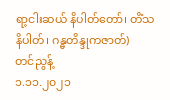ရာ့ငါးဆယ် နိပါတ်တော်၊ တိံသနိပါတ်၊ ဂန္ဓတိန္ဒုကဇာတ်)
တင်ညွန့်
၁.၁၁.၂၀၂၁